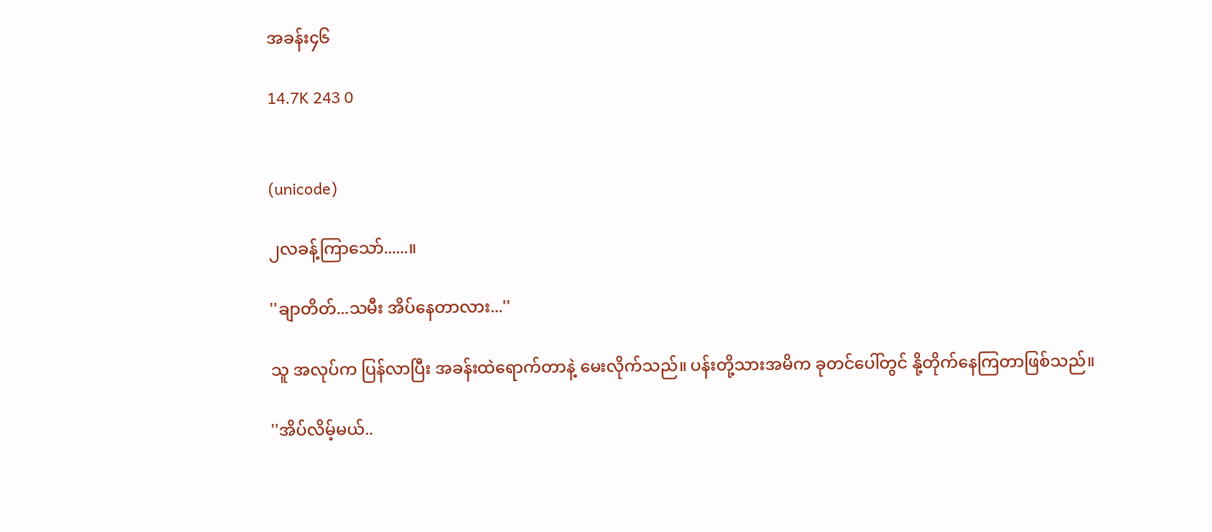အခန်း၄၆

14.7K 243 0


(unicode)

၂လခန့်ကြာသော်......။

''ချာတိတ်...သမီး အိပ်နေတာလား...''

သူ အလုပ်က ပြန်လာပြီး အခန်းထဲရောက်တာနဲ့ မေးလိုက်သည်။ ပန်းတို့သားအမိက ခုတင်ပေါ်တွင် နို့တိုက်နေကြတာဖြစ်သည်။

''အိပ်လိမ့်မယ်..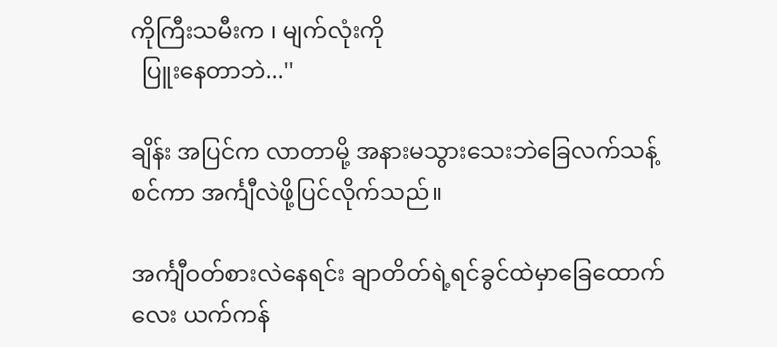ကိုကြီးသမီးက ၊ မျက်လုံးကို
  ပြူးနေတာဘဲ...''

ချိန်း အပြင်က လာတာမို့ အနားမသွားသေးဘဲခြေလက်သန့်စင်ကာ အင်္ကျီလဲဖို့ပြင်လိုက်သည်။

အင်္ကျီဝတ်စားလဲနေရင်း ချာတိတ်ရဲ့ရင်ခွင်ထဲမှာခြေထောက်လေး ယက်ကန်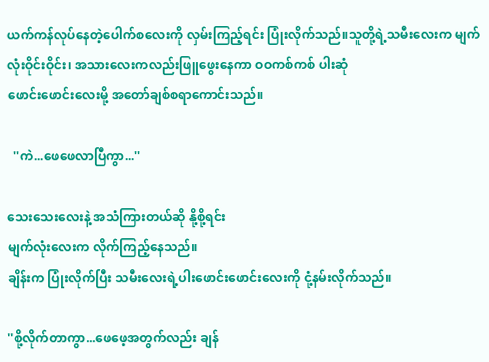ယက်ကန်လုပ်နေတဲ့ပေါက်စလေးကို လှမ်းကြည့်ရင်း ပြုံးလိုက်သည်။သူတို့ရဲ့သမီးလေးက မျက်လုံးဝိုင်းဝိုင်း၊ အသားလေးကလည်းဖြူဖွေးနေကာ ဝဝကစ်ကစ် ပါးဆုံ
ဖောင်းဖောင်းလေးမို့ အတော်ချစ်စရာကောင်းသည်။

  ''ကဲ...ဖေဖေလာပြီကွာ...''

သေးသေးလေးနဲ့ အသံကြားတယ်ဆို နို့စို့ရင်း
မျက်လုံးလေးက လိုက်ကြည့်နေသည်။
ချိန်းက ပြုံးလိုက်ပြီး သမီးလေးရဲ့ပါးဖောင်းဖောင်းလေးကို ငုံ့နမ်းလိုက်သည်။

''စို့လိုက်တာကွာ...ဖေဖေ့အတွက်လည်း ချန်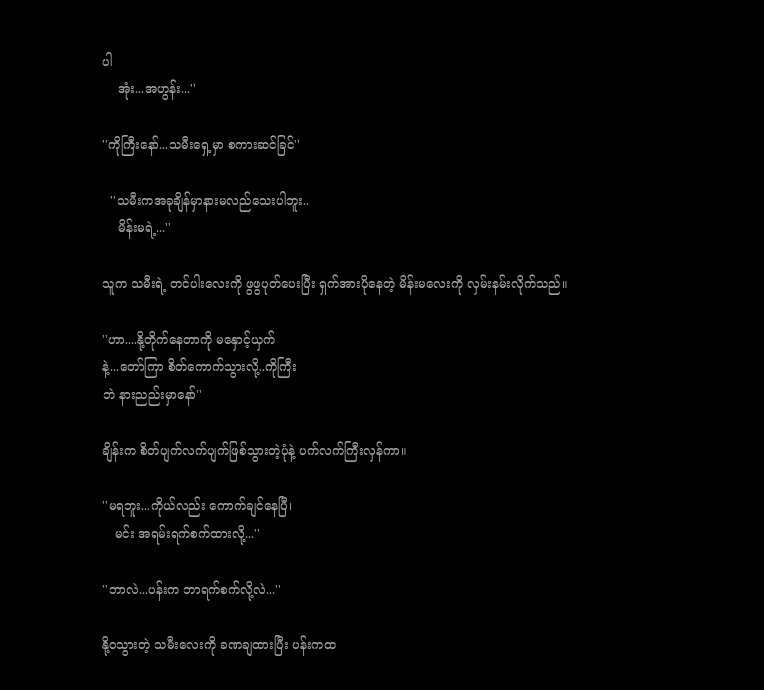ပါ
    အုံး...အဟွန်း...''

''ကိုကြီးနော်...သမီးရှေ့မှာ စကားဆင်ခြင်''

  ''သမီးကအခုချိန်မှာနားမလည်သေးပါဘူး..
    မိန်းမရဲ့...''

သူက သမီးရဲ့ တင်ပါးလေးကို ဖွဖွပုတ်ပေးပြီး ရှက်အားပိုနေတဲ့ မိန်းမလေးကို လှမ်းနမ်းလိုက်သည်။

''ဟာ....နို့တိုက်နေတာကို မနှောင့်ယှက်
နဲ့...တော်ကြာ စိတ်ကောက်သွားလို့..ကိုကြီး
ဘဲ နားညည်းမှာနော်''

ချိန်းက စိတ်ပျက်လက်ပျက်ဖြစ်သွားတဲ့ပုံနဲ့ ပက်လက်ကြီးလှန်ကာ။

''မရဘူး...ကိုယ်လည်း ကောက်ချင်နေပြီ၊
   မင်း အရမ်းရက်စက်ထားလို့...''

''ဘာလဲ...ပန်းက ဘာရက်စက်လို့လဲ...''

နို့ဝသွားတဲ့ သမီးလေးကို ခဏချထားပြီး ပန်းကထ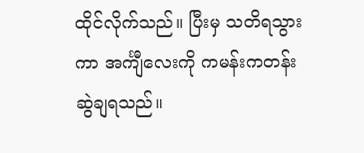ထိုင်လိုက်သည်။ ပြီးမှ သတိရသွားကာ အင်္ကျီလေးကို ကမန်းကတန်းဆွဲချရသည်။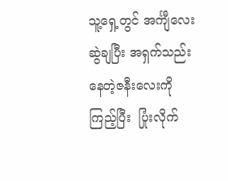သူ့ရှေ့တွင် အင်္ကျီလေးဆွဲချပြီး အရှက်သည်းနေတဲ့ဇနီးလေးကို ကြည့်ပြီး  ပြုံးလိုက်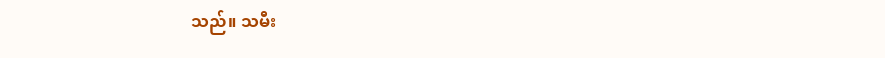သည်။ သမီး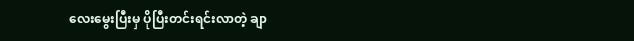လေးမွေးပြီးမှ ပိုပြီးတင်းရင်းလာတဲ့ ချာ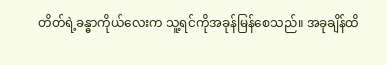တိတ်ရဲ့ခန္ဓာကိုယ်လေးက သူ့ရင်ကိုအခုန်မြန်စေသည်။ အခုချိန်ထိ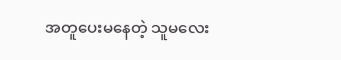အတူပေးမနေတဲ့ သူမလေး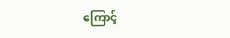ကြောင့်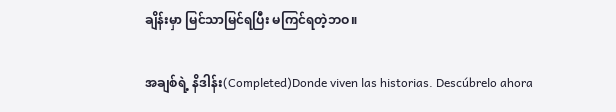ချိန်းမှာ မြင်သာမြင်ရပြီး မကြင်ရတဲ့ဘဝ။

အချစ်ရဲ့ နိဒါန်း(Completed)Donde viven las historias. Descúbrelo ahora